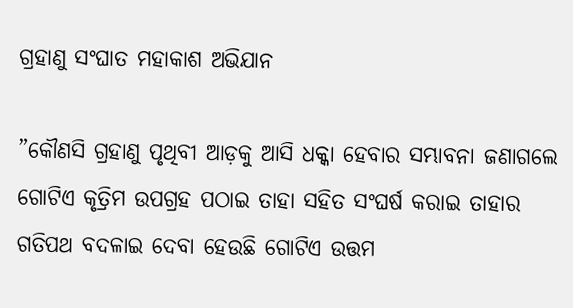ଗ୍ରହାଣୁ ସଂଘାତ ମହାକାଶ ଅଭିଯାନ

”କୌଣସି ଗ୍ରହାଣୁ ପୃଥିବୀ ଆଡ଼କୁ ଆସି ଧକ୍କା ହେବାର ସମ୍ଭାବନା ଜଣାଗଲେ ଗୋଟିଏ କୃତ୍ରିମ ଉପଗ୍ରହ ପଠାଇ ତାହା ସହିତ ସଂଘର୍ଷ କରାଇ ତାହାର ଗତିପଥ ବଦଳାଇ ଦେବା ହେଉଛି ଗୋଟିଏ ଉତ୍ତମ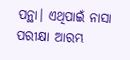ପନ୍ଥା। ଏଥିପାଇଁ ନାସା ପରୀକ୍ଷା ଆରମ୍ଭ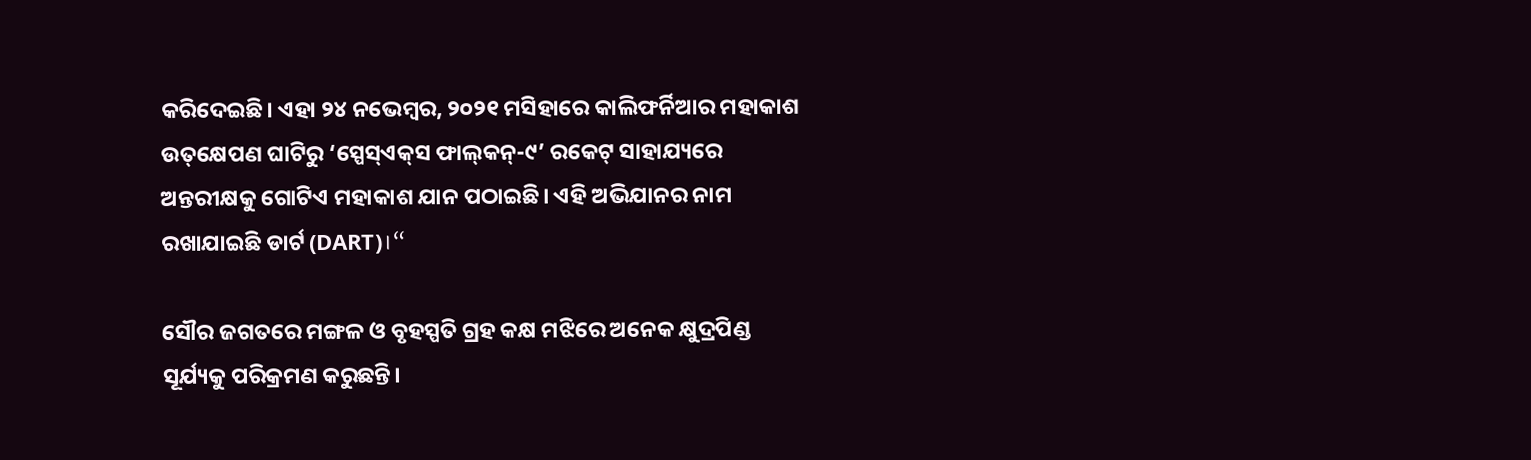କରିଦେଇଛି। ଏହା ୨୪ ନଭେମ୍ବର, ୨୦୨୧ ମସିହାରେ କାଲିଫର୍ନିଆର ମହାକାଶ ଉତ୍‌କ୍ଷେପଣ ଘାଟିରୁ ‘ସ୍ପେସ୍‌ଏକ୍‌ସ ଫାଲ୍‌କନ୍‌-୯’ ରକେଟ୍‌ ସାହାଯ୍ୟରେ ଅନ୍ତରୀକ୍ଷକୁ ଗୋଟିଏ ମହାକାଶ ଯାନ ପଠାଇଛି। ଏହି ଅଭିଯାନର ନାମ ରଖାଯାଇଛି ଡାର୍ଟ (DART)।“

ସୌର ଜଗତରେ ମଙ୍ଗଳ ଓ ବୃହସ୍ପତି ଗ୍ରହ କକ୍ଷ ମଝିରେ ଅନେକ କ୍ଷୁଦ୍ରପିଣ୍ଡ ସୂର୍ଯ୍ୟକୁ ପରିକ୍ରମଣ କରୁଛନ୍ତି।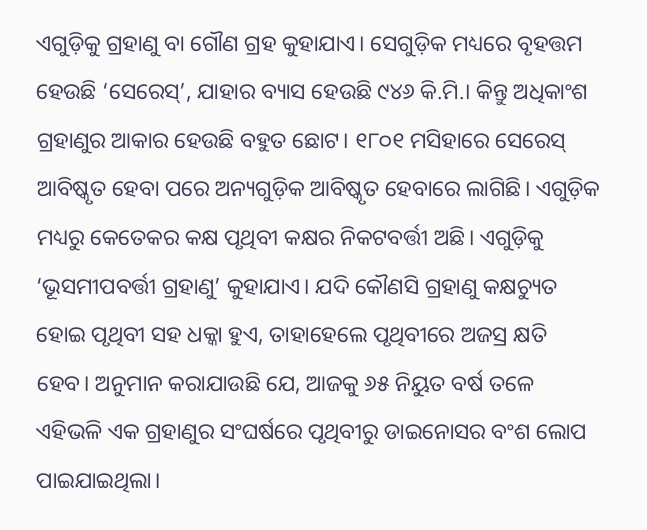ଏଗୁଡ଼ିକୁ ଗ୍ରହାଣୁ ବା ଗୌଣ ଗ୍ରହ କୁହାଯାଏ। ସେଗୁଡ଼ିକ ମଧ୍ୟରେ ବୃହତ୍ତମ ହେଉଛି ‘ସେରେସ୍‌’, ଯାହାର ବ୍ୟାସ ହେଉଛି ୯୪୬ କି.ମି.। କିନ୍ତୁ ଅଧିକାଂଶ ଗ୍ରହାଣୁର ଆକାର ହେଉଛି ବହୁତ ଛୋଟ। ୧୮୦୧ ମସିହାରେ ସେରେସ୍‌ ଆବିଷ୍କୃତ ହେବା ପରେ ଅନ୍ୟଗୁଡ଼ିକ ଆବିଷ୍କୃତ ହେବାରେ ଲାଗିଛି। ଏଗୁଡ଼ିକ ମଧ୍ୟରୁ କେତେକର କକ୍ଷ ପୃଥିବୀ କକ୍ଷର ନିକଟବର୍ତ୍ତୀ ଅଛି। ଏଗୁଡ଼ିକୁ ‘ଭୂସମୀପବର୍ତ୍ତୀ ଗ୍ରହାଣୁ’ କୁହାଯାଏ। ଯଦି କୌଣସି ଗ୍ରହାଣୁ କକ୍ଷଚ୍ୟୁତ ହୋଇ ପୃଥିବୀ ସହ ଧକ୍କା ହୁଏ, ତାହାହେଲେ ପୃଥିବୀରେ ଅଜସ୍ର କ୍ଷତି ହେବ। ଅନୁମାନ କରାଯାଉଛି ଯେ, ଆଜକୁ ୬୫ ନିୟୁତ ବର୍ଷ ତଳେ ଏହିଭଳି ଏକ ଗ୍ରହାଣୁର ସଂଘର୍ଷରେ ପୃଥିବୀରୁ ଡାଇନୋସର ବଂଶ ଲୋପ ପାଇଯାଇଥିଲା।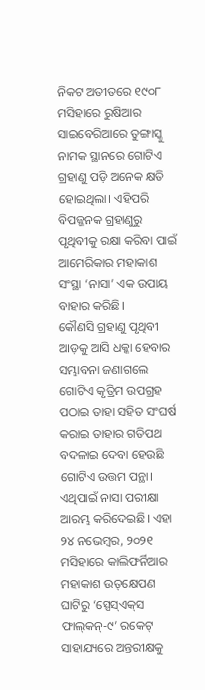ନିକଟ ଅତୀତରେ ୧୯୦୮ ମସିହାରେ ରୁଷିଆର ସାଇବେରିଆରେ ତୁଙ୍ଗାସ୍କୁ ନାମକ ସ୍ଥାନରେ ଗୋଟିଏ ଗ୍ରହାଣୁ ପଡ଼ି ଅନେକ କ୍ଷତି ହୋଇଥିଲା। ଏହିପରି ବିପଜ୍ଜନକ ଗ୍ରହାଣୁରୁ ପୃଥିବୀକୁ ରକ୍ଷା କରିବା ପାଇଁ ଆମେରିକାର ମହାକାଶ ସଂସ୍ଥା ‘ନାସା’ ଏକ ଉପାୟ ବାହାର କରିଛି।
କୌଣସି ଗ୍ରହାଣୁ ପୃଥିବୀ ଆଡ଼କୁ ଆସି ଧକ୍କା ହେବାର ସମ୍ଭାବନା ଜଣାଗଲେ ଗୋଟିଏ କୃତ୍ରିମ ଉପଗ୍ରହ ପଠାଇ ତାହା ସହିତ ସଂଘର୍ଷ କରାଇ ତାହାର ଗତିପଥ ବଦଳାଇ ଦେବା ହେଉଛି ଗୋଟିଏ ଉତ୍ତମ ପନ୍ଥା। ଏଥିପାଇଁ ନାସା ପରୀକ୍ଷା ଆରମ୍ଭ କରିଦେଇଛି। ଏହା ୨୪ ନଭେମ୍ବର, ୨୦୨୧ ମସିହାରେ କାଲିଫର୍ନିଆର ମହାକାଶ ଉତ୍‌କ୍ଷେପଣ ଘାଟିରୁ ‘ସ୍ପେସ୍‌ଏକ୍‌ସ ଫାଲ୍‌କନ୍‌-୯’ ରକେଟ୍‌ ସାହାଯ୍ୟରେ ଅନ୍ତରୀକ୍ଷକୁ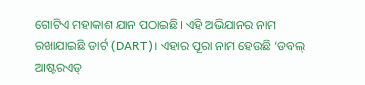ଗୋଟିଏ ମହାକାଶ ଯାନ ପଠାଇଛି। ଏହି ଅଭିଯାନର ନାମ ରଖାଯାଇଛି ଡାର୍ଟ (DART)। ଏହାର ପୂରା ନାମ ହେଉଛି ‘ଡବଲ୍‌ ଆଷ୍ଟରଏଡ୍‌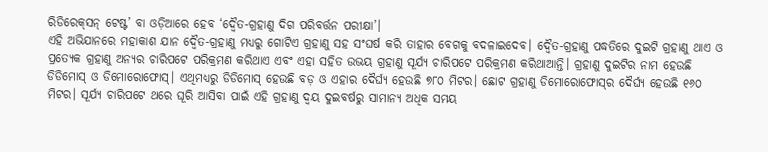ରିଡିରେକ୍‌ସନ୍‌ ଟେଷ୍ଟ’ ବା ଓଡ଼ିଆରେ ହେବ ‘ଦ୍ୱୈତ-ଗ୍ରହାଣୁ ଦିଗ ପରିବର୍ତ୍ତନ ପରୀକ୍ଷା’।
ଏହି ଅଭିଯାନରେ ମହାକାଶ ଯାନ ଦ୍ୱୈତ-ଗ୍ରହାଣୁ ମଧ୍ୟରୁ ଗୋଟିଏ ଗ୍ରହାଣୁ ସହ ସଂଘର୍ଷ କରି ତାହାର ବେଗକୁ ବଦଳାଇଦେବ। ଦ୍ୱୈତ-ଗ୍ରହାଣୁ ପଦ୍ଧତିରେ ଦୁଇଟି ଗ୍ରହାଣୁ ଥାଏ ଓ ପ୍ରତ୍ୟେକ ଗ୍ରହାଣୁ ଅନ୍ୟର ଚାରିପଟେ ପରିକ୍ରମଣ କରିଥାଏ ଏବଂ ଏହା ସହିତ ଉଭୟ ଗ୍ରହାଣୁ ସୂର୍ଯ୍ୟ ଚାରିପଟେ ପରିକ୍ରମଣ କରିଥାଆନ୍ତି। ଗ୍ରହାଣୁ ଦୁଇଟିର ନାମ ହେଉଛି ଡିଡିମୋସ୍‌ ଓ ଡିମୋରୋଫୋସ୍‌। ଏଥିମଧ୍ୟରୁ ଡିଡିମୋସ୍‌ ହେଉଛି ବଡ଼ ଓ ଏହାର ଦୈର୍ଘ୍ୟ ହେଉଛି ୭୮୦ ମିଟର। ଛୋଟ ଗ୍ରହାଣୁ ଡିମୋରୋଫୋସ୍‌ର ଦୈର୍ଘ୍ୟ ହେଉଛି ୧୬୦ ମିଟର। ସୂର୍ଯ୍ୟ ଚାରିପଟେ ଥରେ ଘୂରି ଆସିବା ପାଇଁ ଏହି ଗ୍ରହାଣୁ ଦ୍ୱୟ ଦୁଇବର୍ଷରୁ ସାମାନ୍ୟ ଅଧିକ ସମୟ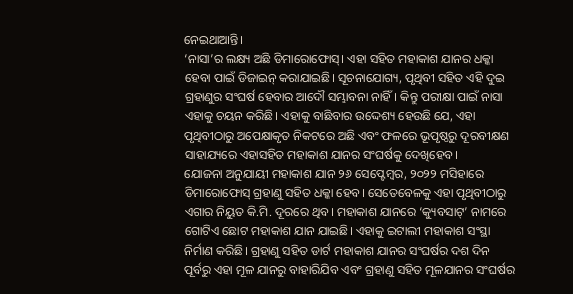ନେଇଥାଆନ୍ତି।
‘ନାସା’ର ଲକ୍ଷ୍ୟ ଅଛି ଡିମାରୋଫୋସ୍‌। ଏହା ସହିତ ମହାକାଶ ଯାନର ଧକ୍କା ହେବା ପାଇଁ ଡିଜାଇନ୍‌ କରାଯାଇଛି। ସୂଚନାଯୋଗ୍ୟ, ପୃଥିବୀ ସହିତ ଏହି ଦୁଇ ଗ୍ରହାଣୁର ସଂଘର୍ଷ ହେବାର ଆଦୌ ସମ୍ଭାବନା ନାହିଁ। କିନ୍ତୁ ପରୀକ୍ଷା ପାଇଁ ନାସା ଏହାକୁ ଚୟନ କରିଛି। ଏହାକୁ ବାଛିବାର ଉଦ୍ଦେଶ୍ୟ ହେଉଛି ଯେ, ଏହା ପୃଥିବୀଠାରୁ ଅପେକ୍ଷାକୃତ ନିକଟରେ ଅଛି ଏବଂ ଫଳରେ ଭୂପୃଷ୍ଠରୁ ଦୂରବୀକ୍ଷଣ ସାହାଯ୍ୟରେ ଏହାସହିତ ମହାକାଶ ଯାନର ସଂଘର୍ଷକୁ ଦେଖିହେବ।
ଯୋଜନା ଅନୁଯାୟୀ ମହାକାଶ ଯାନ ୨୬ ସେପ୍ଟେମ୍ବର, ୨୦୨୨ ମସିହାରେ ଡିମାରୋଫୋସ୍‌ ଗ୍ରହାଣୁ ସହିତ ଧକ୍କା ହେବ। ସେତେବେଳକୁ ଏହା ପୃଥିବୀଠାରୁ ଏଗାର ନିୟୁତ କି.ମି. ଦୂରରେ ଥିବ। ମହାକାଶ ଯାନରେ ‘କ୍ୟୁବସାଟ୍‌’ ନାମରେ ଗୋଟିଏ ଛୋଟ ମହାକାଶ ଯାନ ଯାଇଛି। ଏହାକୁ ଇଟାଲୀ ମହାକାଶ ସଂସ୍ଥା ନିର୍ମାଣ କରିଛି। ଗ୍ରହାଣୁ ସହିତ ଡାର୍ଟ ମହାକାଶ ଯାନର ସଂଘର୍ଷର ଦଶ ଦିନ ପୂର୍ବରୁ ଏହା ମୂଳ ଯାନରୁ ବାହାରିଯିବ ଏବଂ ଗ୍ରହାଣୁ ସହିତ ମୂଳଯାନର ସଂଘର୍ଷର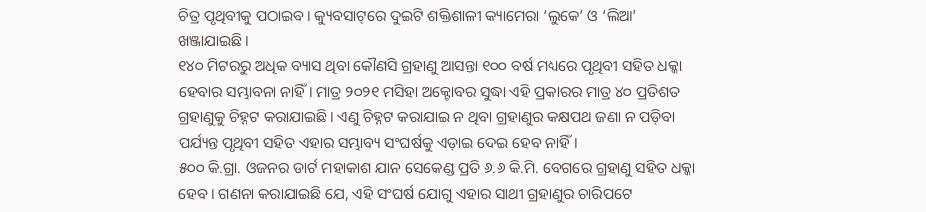ଚିତ୍ର ପୃଥିବୀକୁ ପଠାଇବ। କ୍ୟୁବସାଟ୍‌ରେ ଦୁଇଟି ଶକ୍ତିଶାଳୀ କ୍ୟାମେରା ‘ଲୁକେ’ ଓ ‘ଲିଆ’ ଖଞ୍ଜାଯାଇଛି।
୧୪୦ ମିଟରରୁ ଅଧିକ ବ୍ୟାସ ଥିବା କୌଣସି ଗ୍ରହାଣୁ ଆସନ୍ତା ୧୦୦ ବର୍ଷ ମଧ୍ୟରେ ପୃଥିବୀ ସହିତ ଧକ୍କା ହେବାର ସମ୍ଭାବନା ନାହିଁ। ମାତ୍ର ୨୦୨୧ ମସିହା ଅକ୍ଟୋବର ସୁଦ୍ଧା ଏହି ପ୍ରକାରର ମାତ୍ର ୪୦ ପ୍ରତିଶତ ଗ୍ରହାଣୁକୁ ଚିହ୍ନଟ କରାଯାଇଛି। ଏଣୁ ଚିହ୍ନଟ କରାଯାଇ ନ ଥିବା ଗ୍ରହାଣୁର କକ୍ଷପଥ ଜଣା ନ ପଡ଼ିବା ପର୍ଯ୍ୟନ୍ତ ପୃଥିବୀ ସହିତ ଏହାର ସମ୍ଭାବ୍ୟ ସଂଘର୍ଷକୁ ଏଡ଼ାଇ ଦେଇ ହେବ ନାହିଁ।
୫୦୦ କି.ଗ୍ରା. ଓଜନର ଡାର୍ଟ ମହାକାଶ ଯାନ ସେକେଣ୍ଡ ପ୍ରତି ୬.୬ କି.ମି. ବେଗରେ ଗ୍ରହାଣୁ ସହିତ ଧକ୍କା ହେବ। ଗଣନା କରାଯାଇଛି ଯେ, ଏହି ସଂଘର୍ଷ ଯୋଗୁ ଏହାର ସାଥୀ ଗ୍ରହାଣୁର ଚାରିପଟେ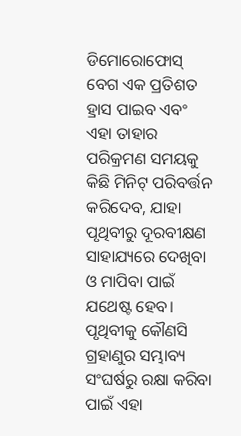ଡିମୋରୋଫୋସ୍‌ ବେଗ ଏକ ପ୍ରତିଶତ ହ୍ରାସ ପାଇବ ଏବଂ ଏହା ତାହାର ପରିକ୍ରମଣ ସମୟକୁ କିଛି ମିନିଟ୍‌ ପରିବର୍ତ୍ତନ କରିଦେବ, ଯାହା ପୃଥିବୀରୁ ଦୂରବୀକ୍ଷଣ ସାହାଯ୍ୟରେ ଦେଖିବା ଓ ମାପିବା ପାଇଁ ଯଥେଷ୍ଟ ହେବ।
ପୃଥିବୀକୁ କୌଣସି ଗ୍ରହାଣୁର ସମ୍ଭାବ୍ୟ ସଂଘର୍ଷରୁ ରକ୍ଷା କରିବା ପାଇଁ ଏହା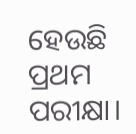ହେଉଛି ପ୍ରଥମ ପରୀକ୍ଷା।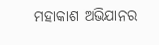ମହାକାଶ ଅଭିଯାନର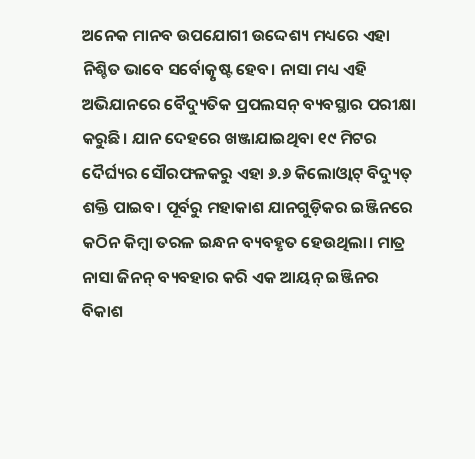ଅନେକ ମାନବ ଉପଯୋଗୀ ଉଦ୍ଦେଶ୍ୟ ମଧ୍ୟରେ ଏହା ନିଶ୍ଚିତ ଭାବେ ସର୍ବୋତ୍କୃଷ୍ଟ ହେବ। ନାସା ମଧ୍ୟ ଏହି ଅଭିଯାନରେ ବୈଦ୍ୟୁତିକ ପ୍ରପଲସନ୍‌ ବ୍ୟବସ୍ଥାର ପରୀକ୍ଷା କରୁଛି। ଯାନ ଦେହରେ ଖଞ୍ଜାଯାଇଥିବା ୧୯ ମିଟର ଦୈର୍ଘ୍ୟର ସୌରଫଳକରୁ ଏହା ୬.୬ କିଲୋଓ୍ବାଟ୍‌ ବିଦ୍ୟୁତ୍‌ ଶକ୍ତି ପାଇବ। ପୂର୍ବରୁ ମହାକାଶ ଯାନଗୁଡ଼ିକର ଇଞ୍ଜିନରେ କଠିନ କିମ୍ବା ତରଳ ଇନ୍ଧନ ବ୍ୟବହୃତ ହେଉଥିଲା। ମାତ୍ର ନାସା ଜିନନ୍‌ ବ୍ୟବହାର କରି ଏକ ଆୟନ୍‌ ଇଞ୍ଜିନର ବିକାଶ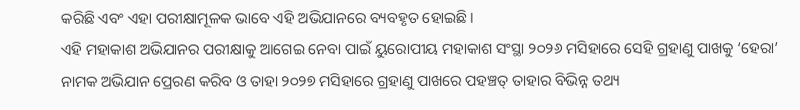କରିଛି ଏବଂ ଏହା ପରୀକ୍ଷାମୂଳକ ଭାବେ ଏହି ଅଭିଯାନରେ ବ୍ୟବହୃତ ହୋଇଛି।
ଏହି ମହାକାଶ ଅଭିଯାନର ପରୀକ୍ଷାକୁ ଆଗେଇ ନେବା ପାଇଁ ୟୁରୋପୀୟ ମହାକାଶ ସଂସ୍ଥା ୨୦୨୬ ମସିହାରେ ସେହି ଗ୍ରହାଣୁ ପାଖକୁ ‘ହେରା’ ନାମକ ଅଭିଯାନ ପ୍ରେରଣ କରିବ ଓ ତାହା ୨୦୨୭ ମସିହାରେ ଗ୍ରହାଣୁ ପାଖରେ ପହଞ୍ଚତ୍ ତାହାର ବିଭିନ୍ନ ତଥ୍ୟ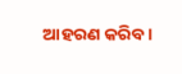ଆହରଣ କରିବ।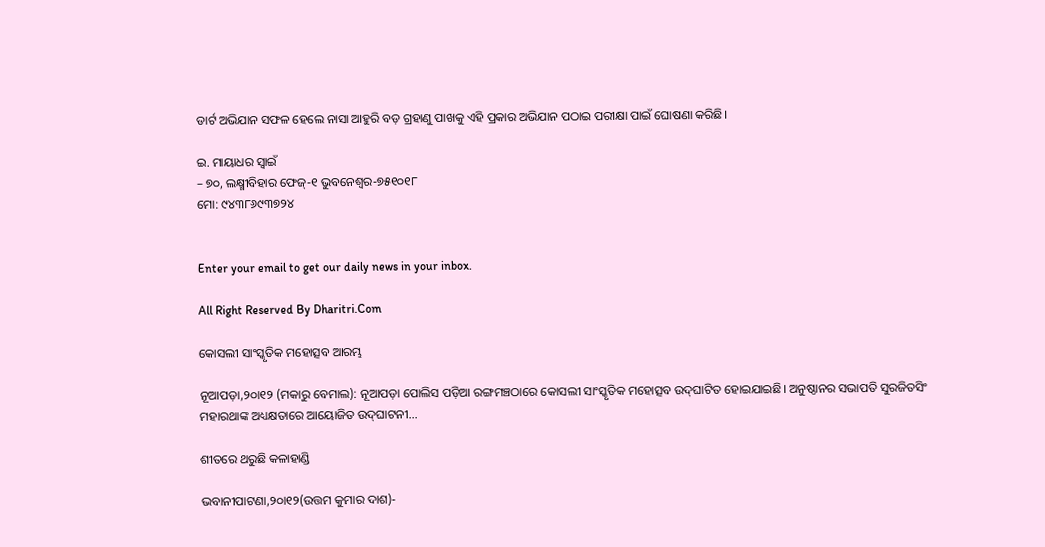ଡାର୍ଟ ଅଭିଯାନ ସଫଳ ହେଲେ ନାସା ଆହୁରି ବଡ଼ ଗ୍ରହାଣୁ ପାଖକୁ ଏହି ପ୍ରକାର ଅଭିଯାନ ପଠାଇ ପରୀକ୍ଷା ପାଇଁ ଘୋଷଣା କରିଛି।

ଇ. ମାୟାଧର ସ୍ବାଇଁ
– ୭୦, ଲକ୍ଷ୍ମୀବିହାର ଫେଜ୍‌-୧ ଭୁବନେଶ୍ୱର-୭୫୧୦୧୮
ମୋ: ୯୪୩୮୬୯୩୭୨୪


Enter your email to get our daily news in your inbox.

All Right Reserved By Dharitri.Com

କୋସଲୀ ସାଂସ୍କୃତିକ ମହୋତ୍ସବ ଆରମ୍ଭ

ନୂଆପଡ଼ା,୨୦ା୧୨ (ମକାରୁ ବେମାଲ): ନୂଆପଡ଼ା ପୋଲିସ ପଡ଼ିଆ ରଙ୍ଗମଞ୍ଚଠାରେ କୋସଲୀ ସାଂସ୍କୃତିକ ମହୋତ୍ସବ ଉଦ୍‌ଘାଟିତ ହୋଇଯାଇଛି। ଅନୁଷ୍ଠାନର ସଭାପତି ସୁରଜିତସିଂ ମହାରଥାଙ୍କ ଅଧ୍ୟକ୍ଷତାରେ ଆୟୋଜିତ ଉଦ୍‌ଘାଟନୀ...

ଶୀତରେ ଥରୁଛି କଳାହାଣ୍ଡି

ଭବାନୀପାଟଣା,୨୦ା୧୨(ଉତ୍ତମ କୁମାର ଦାଶ)-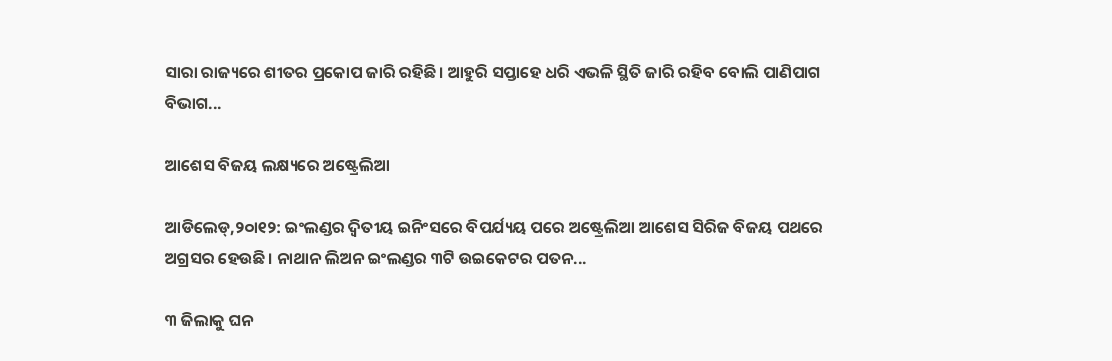ସାରା ରାଜ୍ୟରେ ଶୀତର ପ୍ରକୋପ ଜାରି ରହିଛି। ଆହୁରି ସପ୍ତାହେ ଧରି ଏଭଳି ସ୍ଥିତି ଜାରି ରହିବ ବୋଲି ପାଣିପାଗ ବିଭାଗ...

ଆଶେସ ବିଜୟ ଲକ୍ଷ୍ୟରେ ଅଷ୍ଟ୍ରେଲିଆ

ଆଡିଲେଡ୍‌,୨୦ା୧୨: ଇଂଲଣ୍ଡର ଦ୍ୱିତୀୟ ଇନିଂସରେ ବିପର୍ଯ୍ୟୟ ପରେ ଅଷ୍ଟ୍ରେଲିଆ ଆଶେସ ସିରିଜ ବିଜୟ ପଥରେ ଅଗ୍ରସର ହେଉଛି। ନାଥାନ ଲିଅନ ଇଂଲଣ୍ଡର ୩ଟି ଉଇକେଟର ପତନ...

୩ ଜିଲାକୁ ଘନ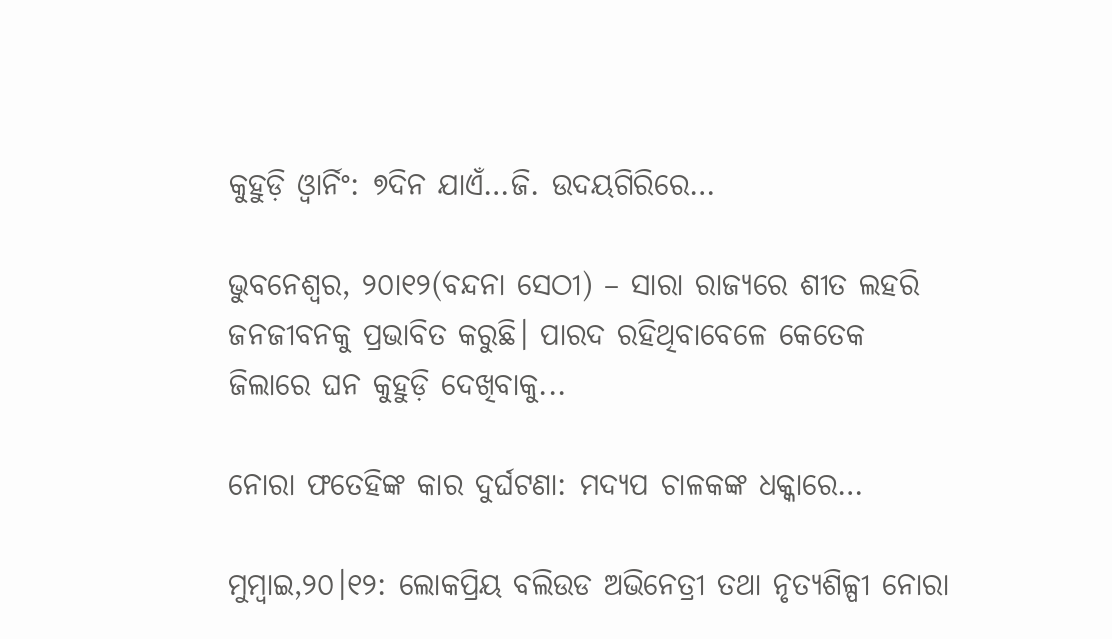କୁହୁଡ଼ି ଓ୍ବାର୍ନିଂ: ୭ଦିନ ଯାଏଁ…ଜି. ଉଦୟଗିରିରେ…

ଭୁବନେଶ୍ୱର, ୨୦ା୧୨(ବନ୍ଦନା ସେଠୀ) – ସାରା ରାଜ୍ୟରେ ଶୀତ ଲହରି ଜନଜୀବନକୁ ପ୍ରଭାବିତ କରୁଛି। ପାରଦ ରହିଥିବାବେଳେ କେତେକ ଜିଲାରେ ଘନ କୁହୁଡ଼ି ଦେଖିବାକୁ...

ନୋରା ଫତେହିଙ୍କ କାର ଦୁର୍ଘଟଣା: ମଦ୍ୟପ ଚାଳକଙ୍କ ଧକ୍କାରେ…

ମୁମ୍ବାଇ,୨୦।୧୨: ଲୋକପ୍ରିୟ ବଲିଉଡ ଅଭିନେତ୍ରୀ ତଥା ନୃତ୍ୟଶିଳ୍ପୀ ନୋରା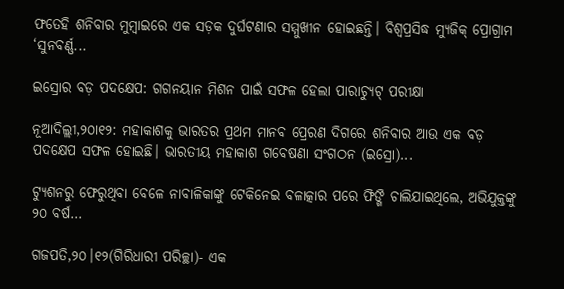ଫତେହି ଶନିବାର ମୁମ୍ବାଇରେ ଏକ ସଡ଼କ ଦୁର୍ଘଟଣାର ସମ୍ମୁଖୀନ ହୋଇଛନ୍ତି। ବିଶ୍ୱପ୍ରସିଦ୍ଧ ମ୍ୟୁଜିକ୍ ପ୍ରୋଗ୍ରାମ ‘ସୁନବର୍ଣ୍ଣ...

ଇସ୍ରୋର ବଡ଼ ପଦକ୍ଷେପ: ଗଗନୟାନ ମିଶନ ପାଇଁ ସଫଳ ହେଲା ପାରାଚ୍ୟୁଟ୍‌ ପରୀକ୍ଷା

ନୂଆଦିଲ୍ଲୀ,୨୦ା୧୨: ମହାକାଶକୁ ଭାରତର ପ୍ରଥମ ମାନବ ପ୍ରେରଣ ଦିଗରେ ଶନିବାର ଆଉ ଏକ ବଡ଼ ପଦକ୍ଷେପ ସଫଳ ହୋଇଛି। ଭାରତୀୟ ମହାକାଶ ଗବେଷଣା ସଂଗଠନ (ଇସ୍ରୋ)...

ଟ୍ୟୁଶନରୁ ଫେରୁଥିବା ବେଳେ ନାବାଳିକାଙ୍କୁ ଟେକିନେଇ ବଳାତ୍କାର ପରେ ଫିଙ୍ଗି ଚାଲିଯାଇଥିଲେ, ଅଭିଯୁକ୍ତଙ୍କୁ ୨୦ ବର୍ଷ…

ଗଜପତି,୨୦।୧୨(ଗିରିଧାରୀ ପରିଚ୍ଛା)- ଏକ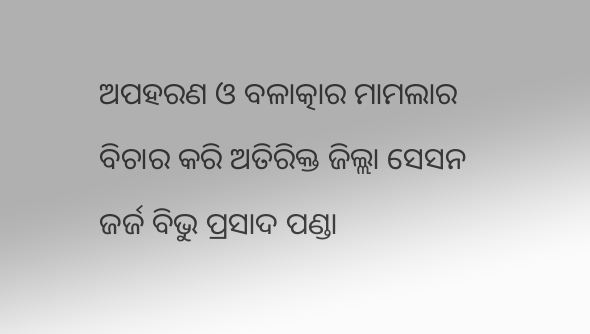ଅପହରଣ ଓ ବଳାତ୍କାର ମାମଲାର ବିଚାର କରି ଅତିରିକ୍ତ ଜିଲ୍ଲା ସେସନ ଜର୍ଜ ବିଭୁ ପ୍ରସାଦ ପଣ୍ଡା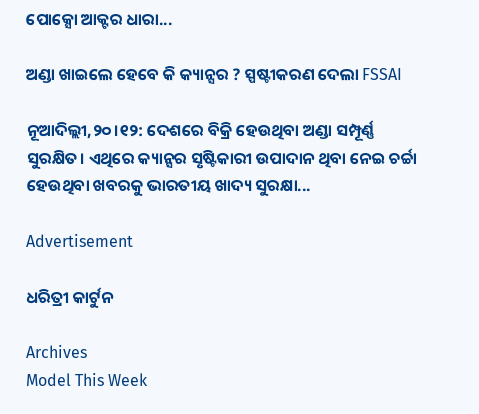ପୋକ୍ସୋ ଆକ୍ଟର ଧାରା...

ଅଣ୍ଡା ଖାଇଲେ ହେବେ କି କ୍ୟାନ୍ସର ? ସ୍ପଷ୍ଟୀକରଣ ଦେଲା FSSAI

ନୂଆଦିଲ୍ଲୀ,୨୦।୧୨: ଦେଶରେ ବିକ୍ରି ହେଉଥିବା ଅଣ୍ଡା ସମ୍ପୂର୍ଣ୍ଣ ସୁରକ୍ଷିତ। ଏଥିରେ କ୍ୟାନ୍ସର ସୃଷ୍ଟିକାରୀ ଉପାଦାନ ଥିବା ନେଇ ଚର୍ଚ୍ଚା ହେଉଥିବା ଖବରକୁ ଭାରତୀୟ ଖାଦ୍ୟ ସୁରକ୍ଷା...

Advertisement

ଧରିତ୍ରୀ କାର୍ଟୁନ

Archives
Model This Week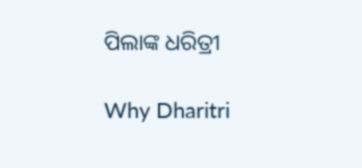ପିଲାଙ୍କ ଧରିତ୍ରୀ

Why Dharitri